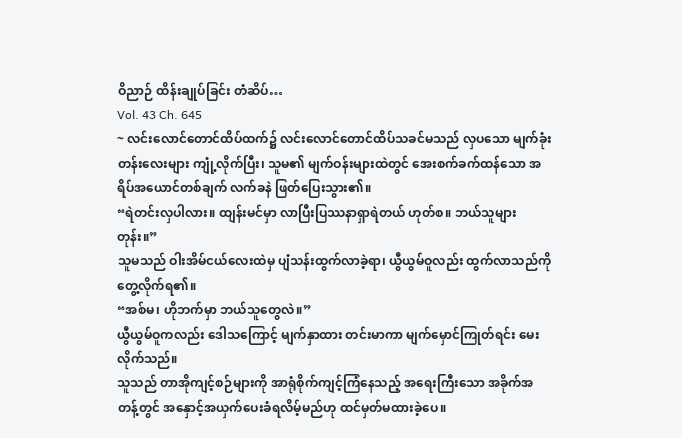ဝိညာဉ် ထိန်းချုပ်ခြင်း တံဆိပ်…
Vol. 43 Ch. 645
~ လင်းလောင်တောင်ထိပ်ထက်၌ လင်းလောင်တောင်ထိပ်သခင်မသည် လှပသော မျက်ခုံးတန်းလေးများ ကျုံ့လိုက်ပြီး၊ သူမ၏ မျက်ဝန်းများထဲတွင် အေးစက်ခက်ထန်သော အရိပ်အယောင်တစ်ချက် လက်ခနဲ ဖြတ်ပြေးသွား၏။
“ရဲတင်းလှပါလား။ ထျန်းမင်မှာ လာပြီးပြဿနာရှာရဲတယ် ဟုတ်စ။ ဘယ်သူများတုန်း။”
သူမသည် ဝါးအိမ်ငယ်လေးထဲမှ ပျံသန်းထွက်လာခဲ့ရာ၊ ယွီယွမ်ဝူလည်း ထွက်လာသည်ကို တွေ့လိုက်ရ၏။
“အစ်မ၊ ဟိုဘက်မှာ ဘယ်သူတွေလဲ။”
ယွီယွမ်ဝူကလည်း ဒေါသကြောင့် မျက်နှာထား တင်းမာကာ မျက်မှောင်ကြုတ်ရင်း မေးလိုက်သည်။
သူသည် တာအိုကျင့်စဉ်များကို အာရုံစိုက်ကျင့်ကြံနေသည့် အရေးကြီးသော အခိုက်အတန့်တွင် အနှောင့်အယှက်ပေးခံရလိမ့်မည်ဟု ထင်မှတ်မထားခဲ့ပေ။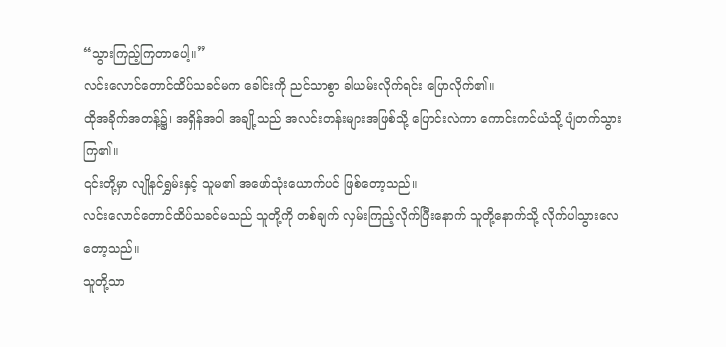“သွားကြည့်ကြတာပေါ့။”
လင်းလောင်တောင်ထိပ်သခင်မက ခေါင်းကို ညင်သာစွာ ခါယမ်းလိုက်ရင်း ပြောလိုက်၏။
ထိုအခိုက်အတန့်၌၊ အရှိန်အဝါ အချို့သည် အလင်းတန်းများအဖြစ်သို့ ပြောင်းလဲကာ ကောင်းကင်ယံသို့ ပျံတက်သွားကြ၏။
၎င်းတို့မှာ လျိုနင်ရွှမ်းနှင့် သူမ၏ အဖော်သုံးယောက်ပင် ဖြစ်တော့သည်။
လင်းလောင်တောင်ထိပ်သခင်မသည် သူတို့ကို တစ်ချက် လှမ်းကြည့်လိုက်ပြီးနောက် သူတို့နောက်သို့ လိုက်ပါသွားလေတော့သည်။
သူတို့သာ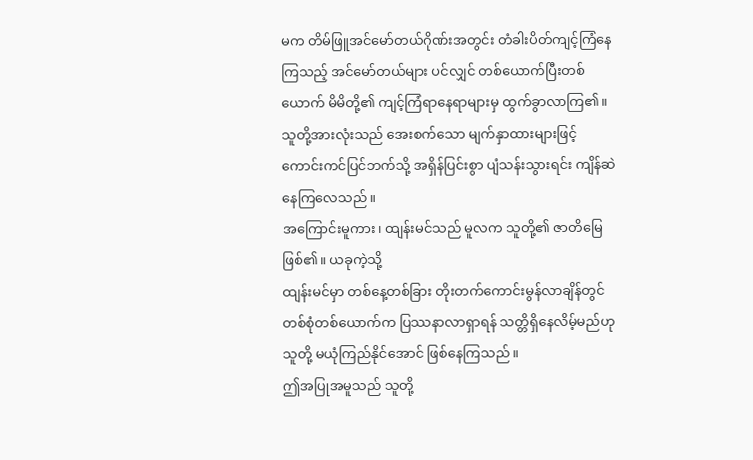မက တိမ်ဖြူအင်မော်တယ်ဂိုဏ်းအတွင်း တံခါးပိတ်ကျင့်ကြံနေကြသည့် အင်မော်တယ်များ ပင်လျှင် တစ်ယောက်ပြီးတစ်ယောက် မိမိတို့၏ ကျင့်ကြံရာနေရာများမှ ထွက်ခွာလာကြ၏။ သူတို့အားလုံးသည် အေးစက်သော မျက်နှာထားများဖြင့် ကောင်းကင်ပြင်ဘက်သို့ အရှိန်ပြင်းစွာ ပျံသန်းသွားရင်း ကျိန်ဆဲနေကြလေသည်။
အကြောင်းမူကား၊ ထျန်းမင်သည် မူလက သူတို့၏ ဇာတိမြေ ဖြစ်၏။ ယခုကဲ့သို့
ထျန်းမင်မှာ တစ်နေ့တစ်ခြား တိုးတက်ကောင်းမွန်လာချိန်တွင် တစ်စုံတစ်ယောက်က ပြဿနာလာရှာရန် သတ္တိရှိနေလိမ့်မည်ဟု သူတို့ မယုံကြည်နိုင်အောင် ဖြစ်နေကြသည်။
ဤအပြုအမူသည် သူတို့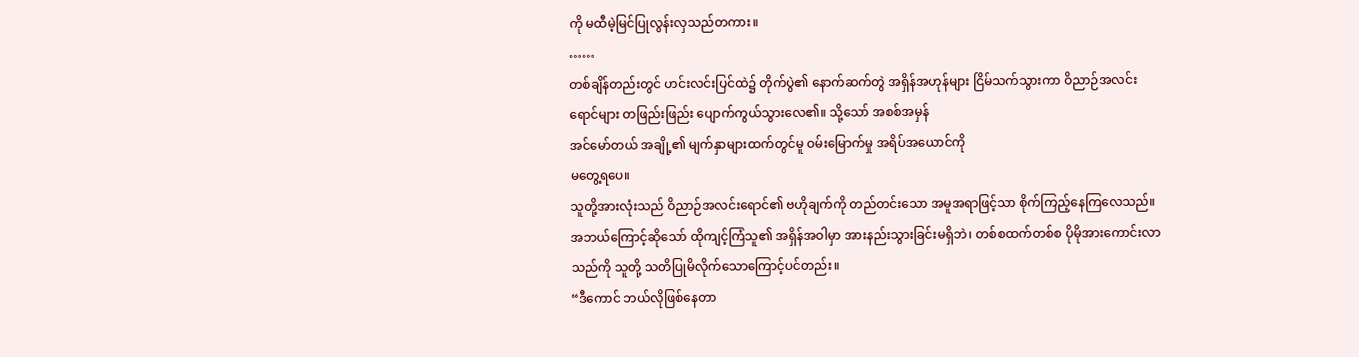ကို မထီမဲ့မြင်ပြုလွန်းလှသည်တကား။
……
တစ်ချိန်တည်းတွင် ဟင်းလင်းပြင်ထဲ၌ တိုက်ပွဲ၏ နောက်ဆက်တွဲ အရှိန်အဟုန်များ ငြိမ်သက်သွားကာ ဝိညာဉ်အလင်းရောင်များ တဖြည်းဖြည်း ပျောက်ကွယ်သွားလေ၏။ သို့သော် အစစ်အမှန်
အင်မော်တယ် အချို့၏ မျက်နှာများထက်တွင်မူ ဝမ်းမြောက်မှု အရိပ်အယောင်ကို
မတွေ့ရပေ။
သူတို့အားလုံးသည် ဝိညာဉ်အလင်းရောင်၏ ဗဟိုချက်ကို တည်တင်းသော အမူအရာဖြင့်သာ စိုက်ကြည့်နေကြလေသည်။
အဘယ်ကြောင့်ဆိုသော် ထိုကျင့်ကြံသူ၏ အရှိန်အဝါမှာ အားနည်းသွားခြင်းမရှိဘဲ၊ တစ်စထက်တစ်စ ပိုမိုအားကောင်းလာသည်ကို သူတို့ သတိပြုမိလိုက်သောကြောင့်ပင်တည်း။
“ဒီကောင် ဘယ်လိုဖြစ်နေတာ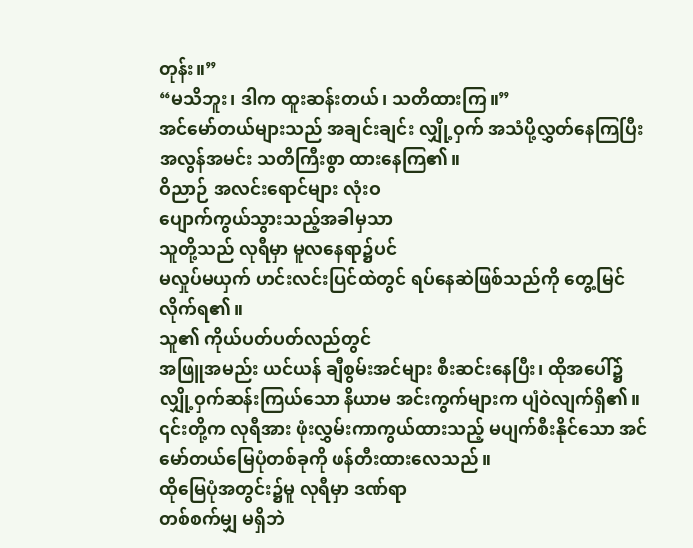တုန်း။”
“မသိဘူး၊ ဒါက ထူးဆန်းတယ်၊ သတိထားကြ။”
အင်မော်တယ်များသည် အချင်းချင်း လျှို့ဝှက် အသံပို့လွှတ်နေကြပြီး အလွန်အမင်း သတိကြီးစွာ ထားနေကြ၏။
ဝိညာဉ် အလင်းရောင်များ လုံးဝ
ပျောက်ကွယ်သွားသည့်အခါမှသာ
သူတို့သည် လုရီမှာ မူလနေရာ၌ပင်
မလှုပ်မယှက် ဟင်းလင်းပြင်ထဲတွင် ရပ်နေဆဲဖြစ်သည်ကို တွေ့မြင်လိုက်ရ၏။
သူ၏ ကိုယ်ပတ်ပတ်လည်တွင်
အဖြူအမည်း ယင်ယန် ချီစွမ်းအင်များ စီးဆင်းနေပြီး၊ ထိုအပေါ်၌ လျှို့ဝှက်ဆန်းကြယ်သော နိယာမ အင်းကွက်များက ပျံဝဲလျက်ရှိ၏။
၎င်းတို့က လုရီအား ဖုံးလွှမ်းကာကွယ်ထားသည့် မပျက်စီးနိုင်သော အင်မော်တယ်မြေပုံတစ်ခုကို ဖန်တီးထားလေသည်။
ထိုမြေပုံအတွင်း၌မူ လုရီမှာ ဒဏ်ရာ
တစ်စက်မျှ မရှိဘဲ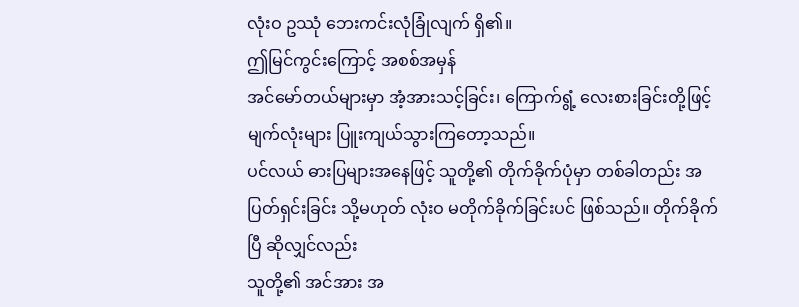လုံးဝ ဥဿုံ ဘေးကင်းလုံခြုံလျက် ရှိ၏။
ဤမြင်ကွင်းကြောင့် အစစ်အမှန်
အင်မော်တယ်များမှာ အံ့အားသင့်ခြင်း၊ ကြောက်ရွံ့ လေးစားခြင်းတို့ဖြင့် မျက်လုံးများ ပြူးကျယ်သွားကြတော့သည်။
ပင်လယ် ဓားပြများအနေဖြင့် သူတို့၏ တိုက်ခိုက်ပုံမှာ တစ်ခါတည်း အပြတ်ရှင်းခြင်း သို့မဟုတ် လုံးဝ မတိုက်ခိုက်ခြင်းပင် ဖြစ်သည်။ တိုက်ခိုက်ပြီ ဆိုလျှင်လည်း
သူတို့၏ အင်အား အ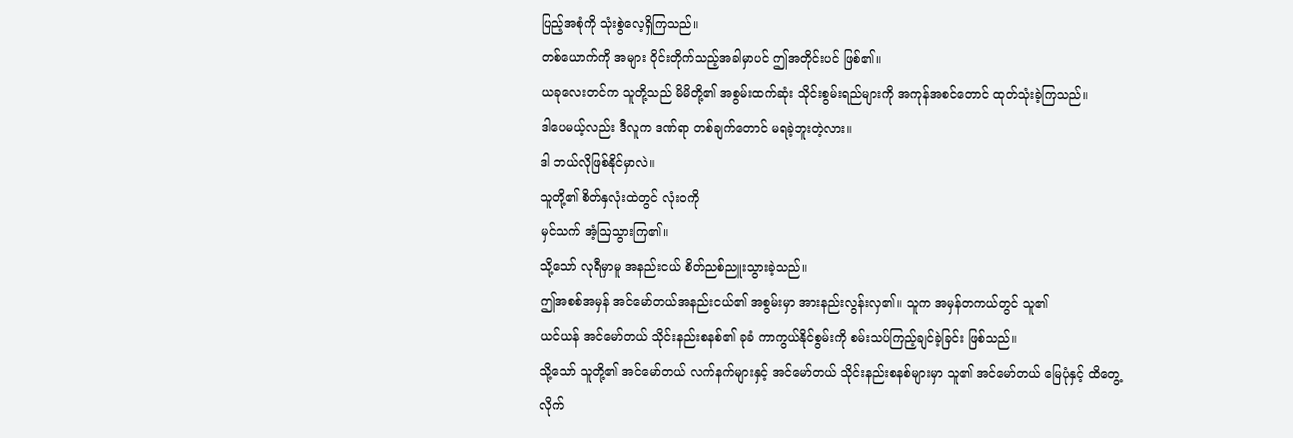ပြည့်အစုံကို သုံးစွဲလေ့ရှိကြသည်။
တစ်ယောက်ကို အများ ဝိုင်းတိုက်သည့်အခါမှာပင် ဤအတိုင်းပင် ဖြစ်၏။
ယခုလေးတင်က သူတို့သည် မိမိတို့၏ အစွမ်းထက်ဆုံး သိုင်းစွမ်းရည်များကို အကုန်အစင်တောင် ထုတ်သုံးခဲ့ကြသည်။
ဒါပေမယ့်လည်း ဒီလူက ဒဏ်ရာ တစ်ချက်တောင် မရခဲ့ဘူးတဲ့လား။
ဒါ ဘယ်လိုဖြစ်နိုင်မှာလဲ။
သူတို့၏ စိတ်နှလုံးထဲတွင် လုံးဝကို
မှင်သက် အံ့ဩသွားကြ၏။
သို့သော် လုရီမှာမူ အနည်းငယ် စိတ်ညစ်ညူးသွားခဲ့သည်။
ဤအစစ်အမှန် အင်မော်တယ်အနည်းငယ်၏ အစွမ်းမှာ အားနည်းလွန်းလှ၏။ သူက အမှန်တကယ်တွင် သူ၏
ယင်ယန် အင်မော်တယ် သိုင်းနည်းစနစ်၏ ခုခံ ကာကွယ်နိုင်စွမ်းကို စမ်းသပ်ကြည့်ချင်ခဲ့ခြင်း ဖြစ်သည်။
သို့သော် သူတို့၏ အင်မော်တယ် လက်နက်များနှင့် အင်မော်တယ် သိုင်းနည်းစနစ်များမှာ သူ၏ အင်မော်တယ် မြေပုံနှင့် ထိတွေ့လိုက်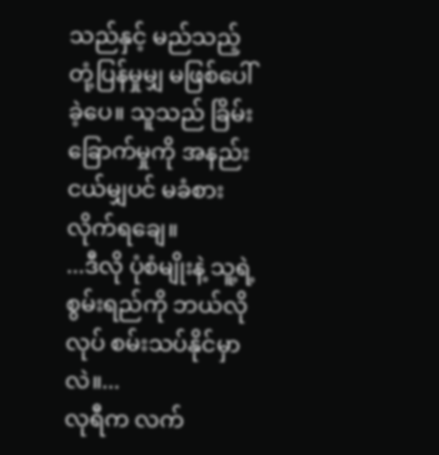သည်နှင့် မည်သည့် တုံ့ပြန်မှုမျှ မဖြစ်ပေါ်ခဲ့ပေ။ သူသည် ခြိမ်းခြောက်မှုကို အနည်းငယ်မျှပင် မခံစားလိုက်ရချေ။
...ဒီလို ပုံစံမျိုးနဲ့ သူ့ရဲ့ စွမ်းရည်ကို ဘယ်လိုလုပ် စမ်းသပ်နိုင်မှာလဲ။...
လုရီက လက်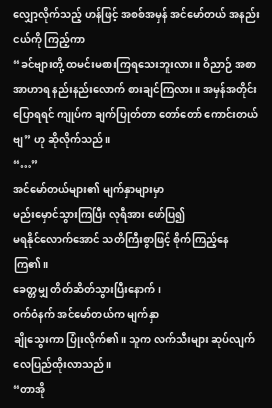လျှော့လိုက်သည့် ဟန်ဖြင့် အစစ်အမှန် အင်မော်တယ် အနည်းငယ်ကို ကြည့်ကာ
“ခင်ဗျားတို့ ထမင်းမစားကြရသေးဘူးလား။ ဝိညာဉ် အစာ အာဟာရ နည်းနည်းလောက် စားချင်ကြလား။ အမှန်အတိုင်းပြောရရင် ကျုပ်က ချက်ပြုတ်တာ တော်တော် ကောင်းတယ်ဗျ” ဟု ဆိုလိုက်သည်။
“…”
အင်မော်တယ်များ၏ မျက်နှာများမှာ
မည်းမှောင်သွားကြပြီး လုရီအား ဖော်ပြ၍
မရနိုင်လောက်အောင် သတိကြီးစွာဖြင့် စိုက်ကြည့်နေကြ၏။
ခေတ္တမျှ တိတ်ဆိတ်သွားပြီးနောက်၊
ဝက်ဝံနက် အင်မော်တယ်က မျက်နှာ
ချိုသွေးကာ ပြုံးလိုက်၏။ သူက လက်သီးများ ဆုပ်လျက် လေပြည်ထိုးလာသည်။
“တာအို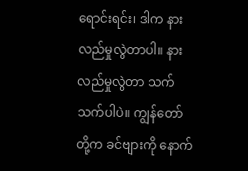ရောင်းရင်း၊ ဒါက နားလည်မှုလွဲတာပါ။ နားလည်မှုလွဲတာ သက်သက်ပါပဲ။ ကျွန်တော်တို့က ခင်ဗျားကို နောက်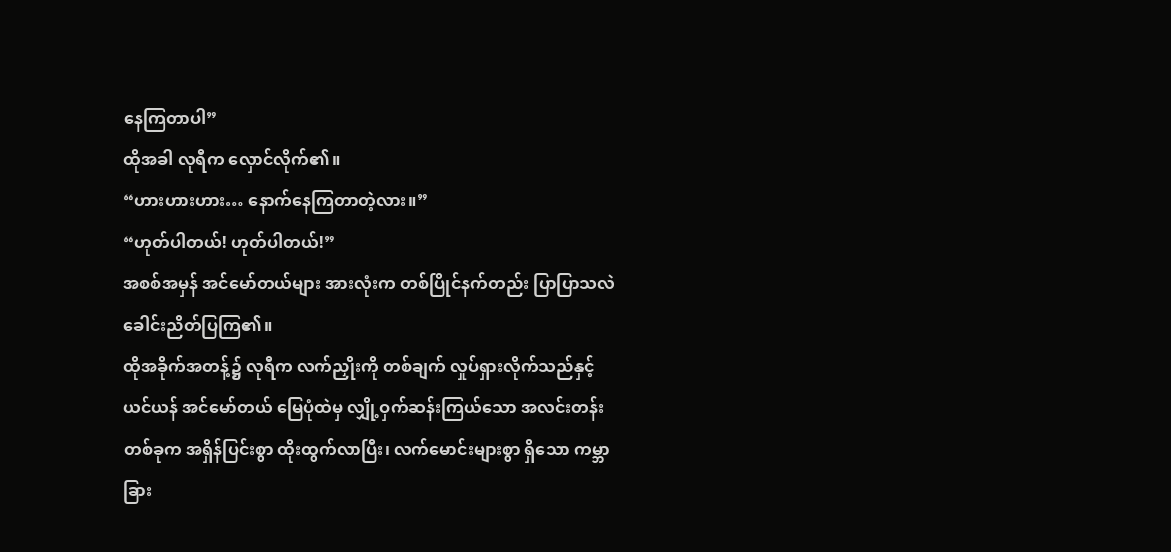နေကြတာပါ”
ထိုအခါ လုရီက လှောင်လိုက်၏။
“ဟားဟားဟား… နောက်နေကြတာတဲ့လား။”
“ဟုတ်ပါတယ်! ဟုတ်ပါတယ်!”
အစစ်အမှန် အင်မော်တယ်များ အားလုံးက တစ်ပြိုင်နက်တည်း ပြာပြာသလဲ ခေါင်းညိတ်ပြကြ၏။
ထိုအခိုက်အတန့်၌ လုရီက လက်ညှိုးကို တစ်ချက် လှုပ်ရှားလိုက်သည်နှင့် ယင်ယန် အင်မော်တယ် မြေပုံထဲမှ လျှို့ဝှက်ဆန်းကြယ်သော အလင်းတန်း တစ်ခုက အရှိန်ပြင်းစွာ ထိုးထွက်လာပြီး၊ လက်မောင်းများစွာ ရှိသော ကမ္ဘာခြား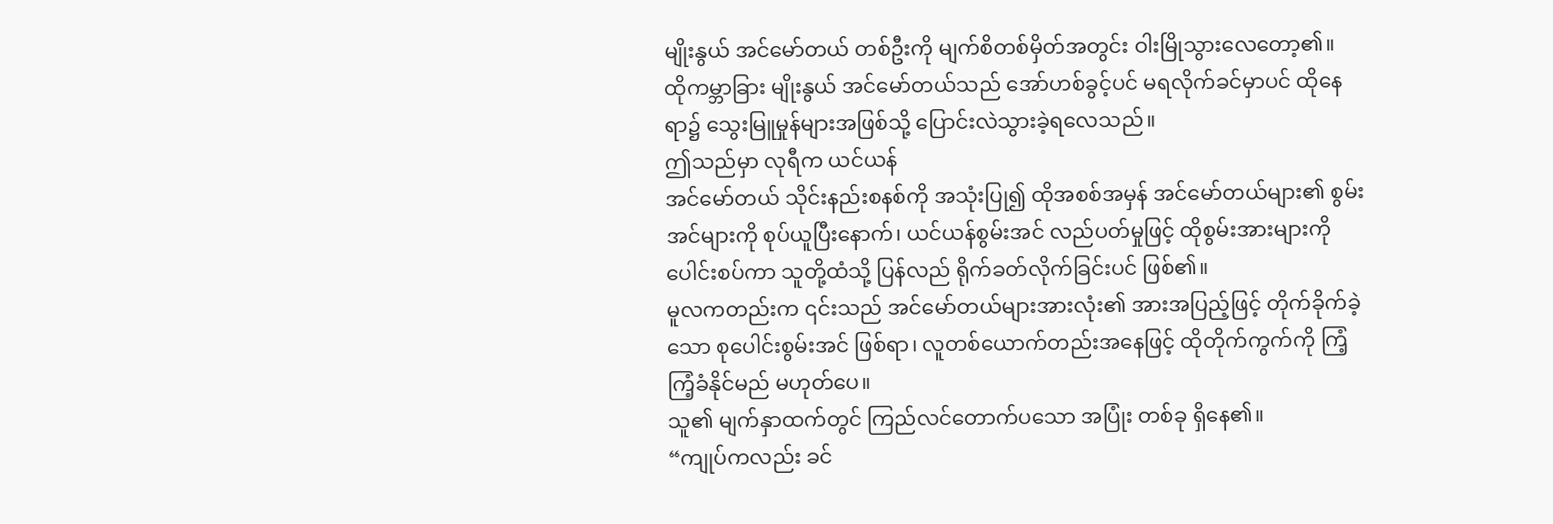မျိုးနွယ် အင်မော်တယ် တစ်ဦးကို မျက်စိတစ်မှိတ်အတွင်း ဝါးမြိုသွားလေတော့၏။
ထိုကမ္ဘာခြား မျိုးနွယ် အင်မော်တယ်သည် အော်ဟစ်ခွင့်ပင် မရလိုက်ခင်မှာပင် ထိုနေရာ၌ သွေးမြူမှုန်များအဖြစ်သို့ ပြောင်းလဲသွားခဲ့ရလေသည်။
ဤသည်မှာ လုရီက ယင်ယန်
အင်မော်တယ် သိုင်းနည်းစနစ်ကို အသုံးပြု၍ ထိုအစစ်အမှန် အင်မော်တယ်များ၏ စွမ်းအင်များကို စုပ်ယူပြီးနောက်၊ ယင်ယန်စွမ်းအင် လည်ပတ်မှုဖြင့် ထိုစွမ်းအားများကို ပေါင်းစပ်ကာ သူတို့ထံသို့ ပြန်လည် ရိုက်ခတ်လိုက်ခြင်းပင် ဖြစ်၏။
မူလကတည်းက ၎င်းသည် အင်မော်တယ်များအားလုံး၏ အားအပြည့်ဖြင့် တိုက်ခိုက်ခဲ့သော စုပေါင်းစွမ်းအင် ဖြစ်ရာ၊ လူတစ်ယောက်တည်းအနေဖြင့် ထိုတိုက်ကွက်ကို ကြံ့ကြံ့ခံနိုင်မည် မဟုတ်ပေ။
သူ၏ မျက်နှာထက်တွင် ကြည်လင်တောက်ပသော အပြုံး တစ်ခု ရှိနေ၏။
“ကျုပ်ကလည်း ခင်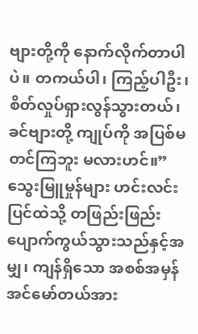ဗျားတို့ကို နောက်လိုက်တာပါပဲ။ တကယ်ပါ၊ ကြည့်ပါဦး၊ စိတ်လှုပ်ရှားလွန်သွားတယ်၊ ခင်ဗျားတို့ ကျုပ်ကို အပြစ်မတင်ကြဘူး မလားဟင်။”
သွေးမြူမှုန်များ ဟင်းလင်းပြင်ထဲသို့ တဖြည်းဖြည်း ပျောက်ကွယ်သွားသည်နှင့်အမျှ၊ ကျန်ရှိသော အစစ်အမှန်
အင်မော်တယ်အား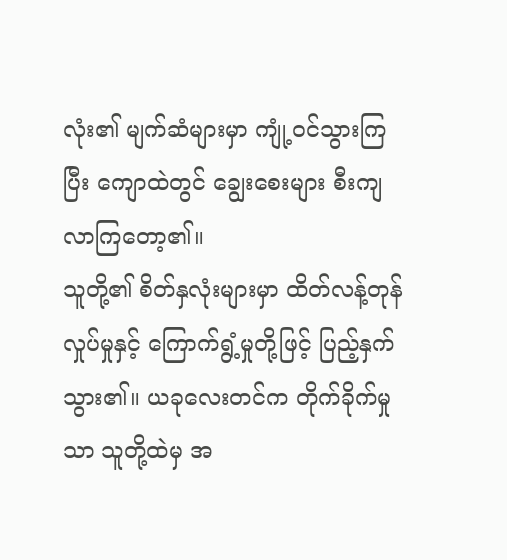လုံး၏ မျက်ဆံများမှာ ကျုံ့ဝင်သွားကြပြီး ကျောထဲတွင် ချွေးစေးများ စီးကျလာကြတော့၏။
သူတို့၏ စိတ်နှလုံးများမှာ ထိတ်လန့်တုန်လှုပ်မှုနှင့် ကြောက်ရွံ့မှုတို့ဖြင့် ပြည့်နှက်သွား၏။ ယခုလေးတင်က တိုက်ခိုက်မှုသာ သူတို့ထဲမှ အ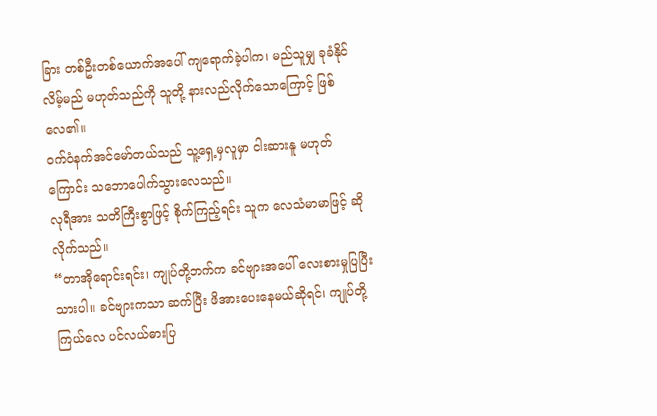ခြား တစ်ဦးတစ်ယောက်အပေါ် ကျရောက်ခဲ့ပါက၊ မည်သူမျှ ခုခံနိုင်လိမ့်မည် မဟုတ်သည်ကို သူတို့ နားလည်လိုက်သောကြောင့် ဖြစ်လေ၏။
ဝက်ဝံနက်အင်မော်တယ်သည် သူ့ရှေ့မှလူမှာ ငါးဆားနူ မဟုတ်ကြောင်း သဘောပေါက်သွားလေသည်။
လုရီအား သတိကြီးစွာဖြင့် စိုက်ကြည့်ရင်း သူက လေသံမာမာဖြင့် ဆိုလိုက်သည်။
“တာအိုရောင်းရင်း၊ ကျုပ်တို့ဘက်က ခင်ဗျားအပေါ် လေးစားမှုပြပြီးသားပါ။ ခင်ဗျားကသာ ဆက်ပြီး ဖိအားပေးနေမယ်ဆိုရင်၊ ကျုပ်တို့ ကြယ်လေ ပင်လယ်ဓားပြ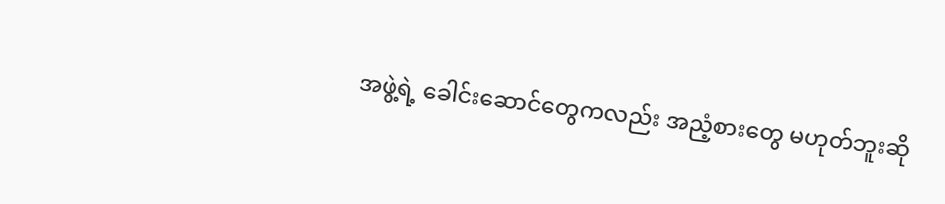အဖွဲ့ရဲ့ ခေါင်းဆောင်တွေကလည်း အညံ့စားတွေ မဟုတ်ဘူးဆို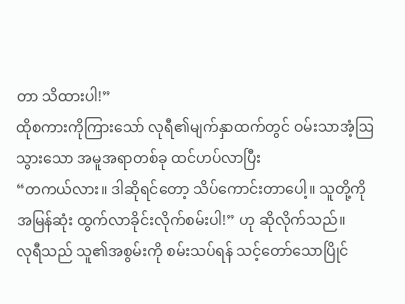တာ သိထားပါ!”
ထိုစကားကိုကြားသော် လုရီ၏မျက်နှာထက်တွင် ဝမ်းသာအံ့ဩသွားသော အမူအရာတစ်ခု ထင်ဟပ်လာပြီး
“တကယ်လား။ ဒါဆိုရင်တော့ သိပ်ကောင်းတာပေါ့။ သူတို့ကို အမြန်ဆုံး ထွက်လာခိုင်းလိုက်စမ်းပါ!” ဟု ဆိုလိုက်သည်။
လုရီသည် သူ၏အစွမ်းကို စမ်းသပ်ရန် သင့်တော်သောပြိုင်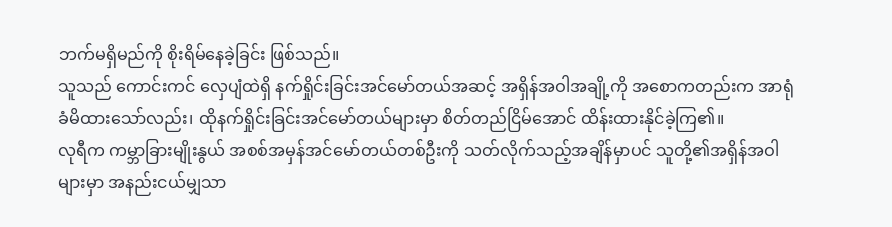ဘက်မရှိမည်ကို စိုးရိမ်နေခဲ့ခြင်း ဖြစ်သည်။
သူသည် ကောင်းကင် လှေပျံထဲရှိ နက်ရှိုင်းခြင်းအင်မော်တယ်အဆင့် အရှိန်အဝါအချို့ကို အစောကတည်းက အာရုံခံမိထားသော်လည်း၊ ထိုနက်ရှိုင်းခြင်းအင်မော်တယ်များမှာ စိတ်တည်ငြိမ်အောင် ထိန်းထားနိုင်ခဲ့ကြ၏။
လုရီက ကမ္ဘာခြားမျိုးနွယ် အစစ်အမှန်အင်မော်တယ်တစ်ဦးကို သတ်လိုက်သည့်အချိန်မှာပင် သူတို့၏အရှိန်အဝါများမှာ အနည်းငယ်မျှသာ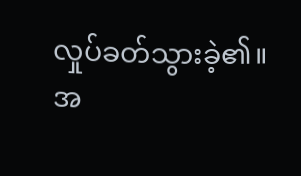လှုပ်ခတ်သွားခဲ့၏။
အ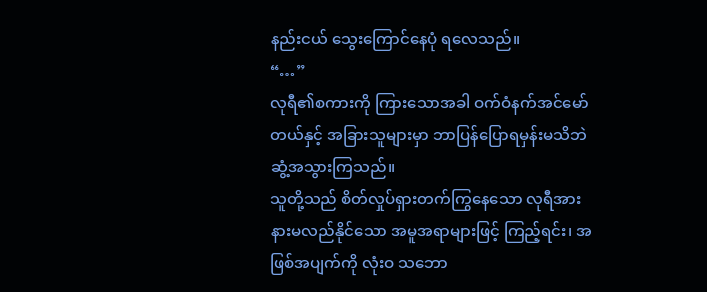နည်းငယ် သွေးကြောင်နေပုံ ရလေသည်။
“…”
လုရီ၏စကားကို ကြားသောအခါ ဝက်ဝံနက်အင်မော်တယ်နှင့် အခြားသူများမှာ ဘာပြန်ပြောရမှန်းမသိဘဲ ဆွံ့အသွားကြသည်။
သူတို့သည် စိတ်လှုပ်ရှားတက်ကြွနေသော လုရီအား နားမလည်နိုင်သော အမူအရာများဖြင့် ကြည့်ရင်း၊ အဖြစ်အပျက်ကို လုံးဝ သဘော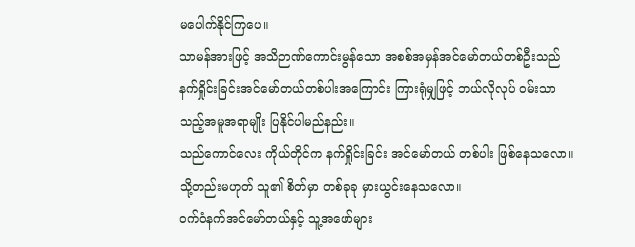မပေါက်နိုင်ကြပေ။
သာမန်အားဖြင့် အသိဉာဏ်ကောင်းမွန်သော အစစ်အမှန်အင်မော်တယ်တစ်ဦးသည် နက်ရှိုင်းခြင်းအင်မော်တယ်တစ်ပါးအကြောင်း ကြားရုံမျှဖြင့် ဘယ်လိုလုပ် ဝမ်းသာသည့်အမူအရာမျိုး ပြနိုင်ပါမည်နည်း။
သည်ကောင်လေး ကိုယ်တိုင်က နက်ရှိုင်းခြင်း အင်မော်တယ် တစ်ပါး ဖြစ်နေသလော။ သို့တည်းမဟုတ် သူ၏ စိတ်မှာ တစ်ခုခု မှားယွင်းနေသလော။
ဝက်ဝံနက်အင်မော်တယ်နှင့် သူ့အဖော်များ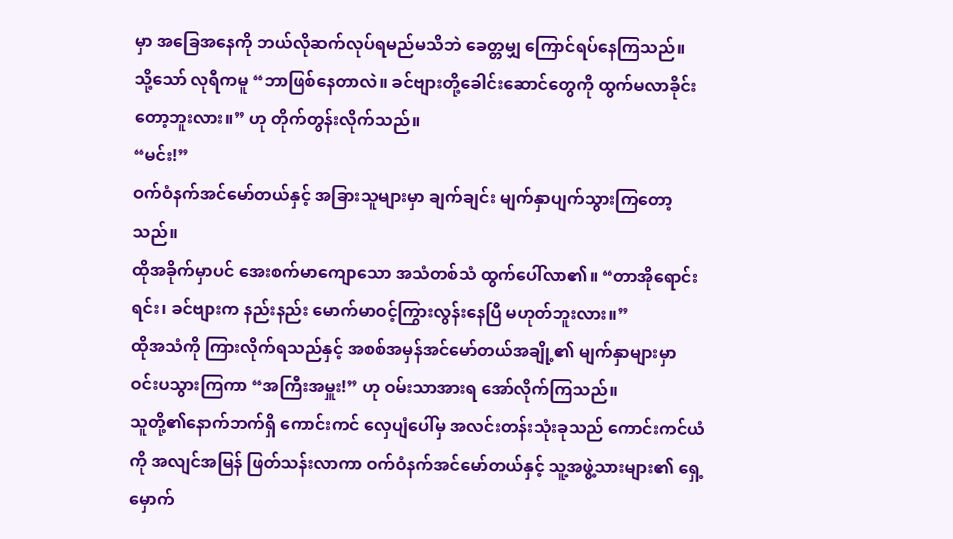မှာ အခြေအနေကို ဘယ်လိုဆက်လုပ်ရမည်မသိဘဲ ခေတ္တမျှ ကြောင်ရပ်နေကြသည်။
သို့သော် လုရီကမူ “ဘာဖြစ်နေတာလဲ။ ခင်ဗျားတို့ခေါင်းဆောင်တွေကို ထွက်မလာခိုင်းတော့ဘူးလား။” ဟု တိုက်တွန်းလိုက်သည်။
“မင်း!”
ဝက်ဝံနက်အင်မော်တယ်နှင့် အခြားသူများမှာ ချက်ချင်း မျက်နှာပျက်သွားကြတော့သည်။
ထိုအခိုက်မှာပင် အေးစက်မာကျောသော အသံတစ်သံ ထွက်ပေါ်လာ၏။ “တာအိုရောင်းရင်း၊ ခင်ဗျားက နည်းနည်း မောက်မာဝင့်ကြွားလွန်းနေပြီ မဟုတ်ဘူးလား။”
ထိုအသံကို ကြားလိုက်ရသည်နှင့် အစစ်အမှန်အင်မော်တယ်အချို့၏ မျက်နှာများမှာ ဝင်းပသွားကြကာ “အကြီးအမှူး!” ဟု ဝမ်းသာအားရ အော်လိုက်ကြသည်။
သူတို့၏နောက်ဘက်ရှိ ကောင်းကင် လှေပျံပေါ်မှ အလင်းတန်းသုံးခုသည် ကောင်းကင်ယံကို အလျင်အမြန် ဖြတ်သန်းလာကာ ဝက်ဝံနက်အင်မော်တယ်နှင့် သူ့အဖွဲ့သားများ၏ ရှေ့မှောက်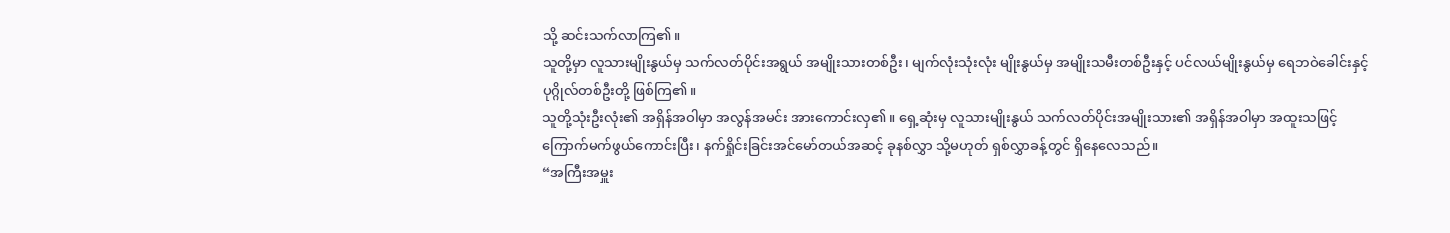သို့ ဆင်းသက်လာကြ၏။
သူတို့မှာ လူသားမျိုးနွယ်မှ သက်လတ်ပိုင်းအရွယ် အမျိုးသားတစ်ဦး၊ မျက်လုံးသုံးလုံး မျိုးနွယ်မှ အမျိုးသမီးတစ်ဦးနှင့် ပင်လယ်မျိုးနွယ်မှ ရေဘဝဲခေါင်းနှင့် ပုဂ္ဂိုလ်တစ်ဦးတို့ ဖြစ်ကြ၏။
သူတို့သုံးဦးလုံး၏ အရှိန်အဝါမှာ အလွန်အမင်း အားကောင်းလှ၏။ ရှေ့ဆုံးမှ လူသားမျိုးနွယ် သက်လတ်ပိုင်းအမျိုးသား၏ အရှိန်အဝါမှာ အထူးသဖြင့် ကြောက်မက်ဖွယ်ကောင်းပြီး၊ နက်ရှိုင်းခြင်းအင်မော်တယ်အဆင့် ခုနစ်လွှာ သို့မဟုတ် ရှစ်လွှာခန့်တွင် ရှိနေလေသည်။
“အကြီးအမှူး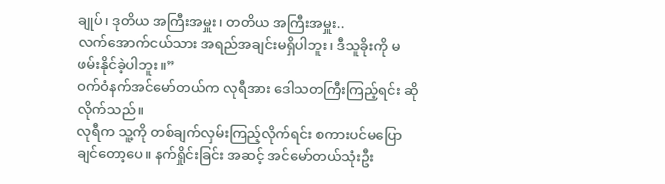ချုပ်၊ ဒုတိယ အကြီးအမှူး၊ တတိယ အကြီးအမှူး..
လက်အောက်ငယ်သား အရည်အချင်းမရှိပါဘူး၊ ဒီသူခိုးကို မဖမ်းနိုင်ခဲ့ပါဘူး။”
ဝက်ဝံနက်အင်မော်တယ်က လုရီအား ဒေါသတကြီးကြည့်ရင်း ဆိုလိုက်သည်။
လုရီက သူ့ကို တစ်ချက်လှမ်းကြည့်လိုက်ရင်း စကားပင်မပြောချင်တော့ပေ။ နက်ရှိုင်းခြင်း အဆင့် အင်မော်တယ်သုံးဦး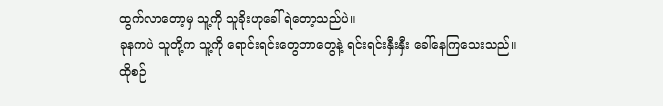ထွက်လာတော့မှ သူ့ကို သူခိုးဟုခေါ်ရဲတော့သည်ပဲ။
ခုနကပဲ သူတို့က သူ့ကို ရောင်းရင်းတွေဘာတွေနဲ့ ရင်းရင်းနှီးနှီး ခေါ်နေကြသေးသည်။
ထိုစဉ်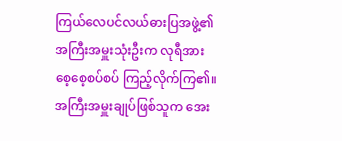ကြယ်လေပင်လယ်ဓားပြအဖွဲ့၏ အကြီးအမှူးသုံးဦးက လုရီအား စေ့စေ့စပ်စပ် ကြည့်လိုက်ကြ၏။ အကြီးအမှူးချုပ်ဖြစ်သူက အေး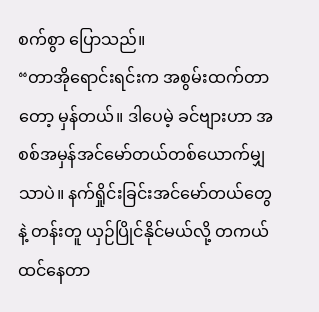စက်စွာ ပြောသည်။
“တာအိုရောင်းရင်းက အစွမ်းထက်တာတော့ မှန်တယ်။ ဒါပေမဲ့ ခင်ဗျားဟာ အစစ်အမှန်အင်မော်တယ်တစ်ယောက်မျှသာပဲ။ နက်ရှိုင်းခြင်းအင်မော်တယ်တွေနဲ့ တန်းတူ ယှဉ်ပြိုင်နိုင်မယ်လို့ တကယ် ထင်နေတာ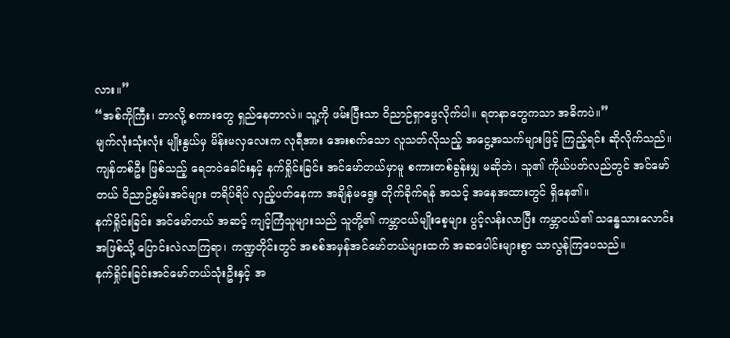လား။”
“အစ်ကိုကြီး၊ ဘာလို့ စကားတွေ ရှည်နေတာလဲ။ သူ့ကို ဖမ်းပြီးသာ ဝိညာဉ်ရှာဖွေလိုက်ပါ။ ရတနာတွေကသာ အဓိကပဲ။”
မျက်လုံးသုံးလုံး မျိုးနွယ်မှ မိန်းမလှလေးက လုရီအား အေးစက်သော လူသတ်လိုသည့် အငွေ့အသက်များဖြင့် ကြည့်ရင်း ဆိုလိုက်သည်။
ကျန်တစ်ဦး ဖြစ်သည့် ရေဘဝဲခေါင်းနှင့် နက်ရှိုင်းခြင်း အင်မော်တယ်မှာမူ စကားတစ်ခွန်းမျှ မဆိုဘဲ၊ သူ၏ ကိုယ်ပတ်လည်တွင် အင်မော်တယ် ဝိညာဉ်စွမ်းအင်များ တရိပ်ရိပ် လှည့်ပတ်နေကာ အချိန်မရွေး တိုက်ခိုက်ရန် အသင့် အနေအထားတွင် ရှိနေ၏။
နက်ရှိုင်းခြင်း အင်မော်တယ် အဆင့် ကျင့်ကြံသူများသည် သူတို့၏ ကမ္ဘာငယ်မျိုးစေ့များ ပွင့်လန်းလာပြီး ကမ္ဘာငယ်၏ သန္ဓေသားလောင်းအဖြစ်သို့ ပြောင်းလဲလာကြရာ၊ ကဏ္ဍတိုင်းတွင် အစစ်အမှန်အင်မော်တယ်များထက် အဆပေါင်းများစွာ သာလွန်ကြပေသည်။
နက်ရှိုင်းခြင်းအင်မော်တယ်သုံးဦးနှင့် အ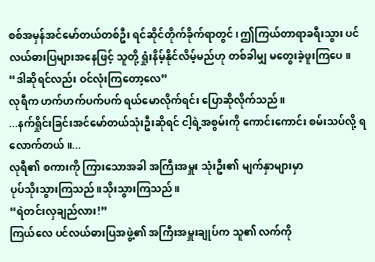စစ်အမှန်အင်မော်တယ်တစ်ဦး ရင်ဆိုင်တိုက်ခိုက်ရာတွင်၊ ဤကြယ်တာရာခရီးသွား ပင်လယ်ဓားပြများအနေဖြင့် သူတို့ ရှုံးနိမ့်နိုင်လိမ့်မည်ဟု တစ်ခါမျှ မတွေးခဲ့ဖူးကြပေ။
“ဒါဆိုရင်လည်း ဝင်လုံးကြတော့လေ”
လုရီက ဟက်ဟက်ပက်ပက် ရယ်မောလိုက်ရင်း ပြောဆိုလိုက်သည်။
...နက်ရှိုင်းခြင်းအင်မော်တယ်သုံးဦးဆိုရင် ငါ့ရဲ့အစွမ်းကို ကောင်းကောင်း စမ်းသပ်လို့ ရလောက်တယ်။...
လုရီ၏ စကားကို ကြားသောအခါ အကြီးအမှူး သုံးဦး၏ မျက်နှာများမှာ
ပုပ်သိုးသွားကြသည်။သိုးသွားကြသည်။
“ရဲတင်းလှချည်လား!”
ကြယ်လေ ပင်လယ်ဓားပြအဖွဲ့၏ အကြီးအမှူးချုပ်က သူ၏ လက်ကို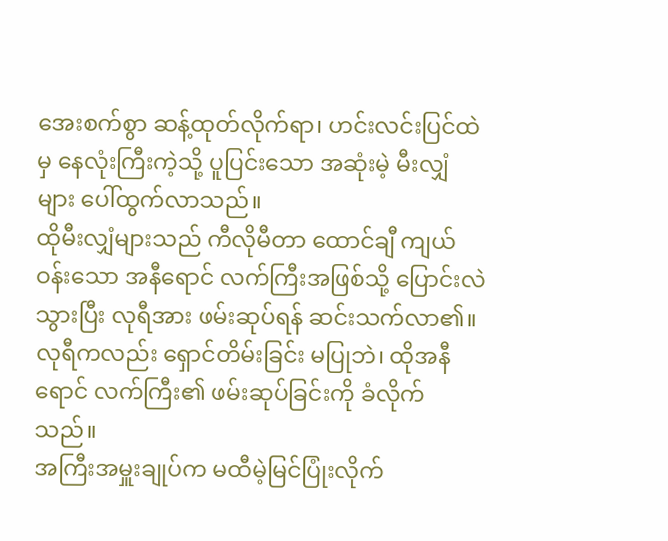အေးစက်စွာ ဆန့်ထုတ်လိုက်ရာ၊ ဟင်းလင်းပြင်ထဲမှ နေလုံးကြီးကဲ့သို့ ပူပြင်းသော အဆုံးမဲ့ မီးလျှံများ ပေါ်ထွက်လာသည်။
ထိုမီးလျှံများသည် ကီလိုမီတာ ထောင်ချီ ကျယ်ဝန်းသော အနီရောင် လက်ကြီးအဖြစ်သို့ ပြောင်းလဲသွားပြီး လုရီအား ဖမ်းဆုပ်ရန် ဆင်းသက်လာ၏။
လုရီကလည်း ရှောင်တိမ်းခြင်း မပြုဘဲ၊ ထိုအနီရောင် လက်ကြီး၏ ဖမ်းဆုပ်ခြင်းကို ခံလိုက်သည်။
အကြီးအမှူးချုပ်က မထီမဲ့မြင်ပြုံးလိုက်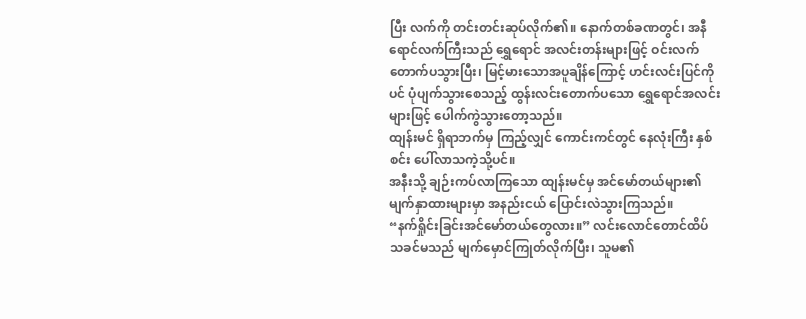ပြီး လက်ကို တင်းတင်းဆုပ်လိုက်၏။ နောက်တစ်ခဏတွင်၊ အနီရောင်လက်ကြီးသည် ရွှေရောင် အလင်းတန်းများဖြင့် ဝင်းလက်တောက်ပသွားပြီး၊ မြင့်မားသောအပူချိန်ကြောင့် ဟင်းလင်းပြင်ကိုပင် ပုံပျက်သွားစေသည့် ထွန်းလင်းတောက်ပသော ရွှေရောင်အလင်းများဖြင့် ပေါက်ကွဲသွားတော့သည်။
ထျန်းမင် ရှိရာဘက်မှ ကြည့်လျှင် ကောင်းကင်တွင် နေလုံးကြီး နှစ်စင်း ပေါ်လာသကဲ့သို့ပင်။
အနီးသို့ ချဉ်းကပ်လာကြသော ထျန်းမင်မှ အင်မော်တယ်များ၏ မျက်နှာထားများမှာ အနည်းငယ် ပြောင်းလဲသွားကြသည်။
“နက်ရှိုင်းခြင်းအင်မော်တယ်တွေလား။” လင်းလောင်တောင်ထိပ်သခင်မသည် မျက်မှောင်ကြုတ်လိုက်ပြီး၊ သူမ၏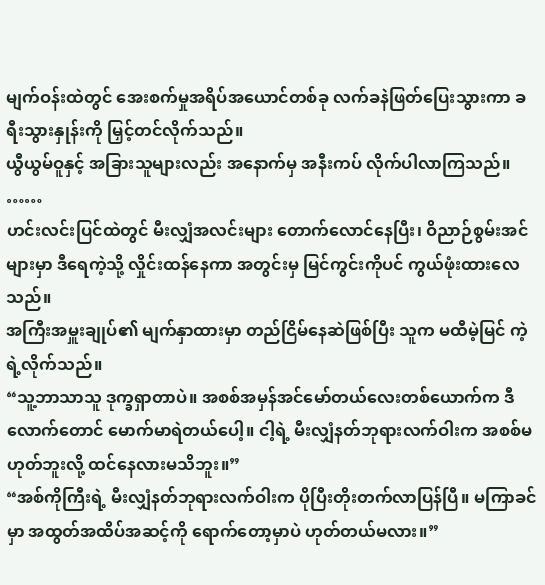မျက်ဝန်းထဲတွင် အေးစက်မှုအရိပ်အယောင်တစ်ခု လက်ခနဲဖြတ်ပြေးသွားကာ ခရီးသွားနှုန်းကို မြှင့်တင်လိုက်သည်။
ယွီယွမ်ဝူနှင့် အခြားသူများလည်း အနောက်မှ အနီးကပ် လိုက်ပါလာကြသည်။
……
ဟင်းလင်းပြင်ထဲတွင် မီးလျှံအလင်းများ တောက်လောင်နေပြီး၊ ဝိညာဉ်စွမ်းအင်များမှာ ဒီရေကဲ့သို့ လှိုင်းထန်နေကာ အတွင်းမှ မြင်ကွင်းကိုပင် ကွယ်ဖုံးထားလေသည်။
အကြီးအမှူးချုပ်၏ မျက်နှာထားမှာ တည်ငြိမ်နေဆဲဖြစ်ပြီး သူက မထီမဲ့မြင် ကဲ့ရဲ့လိုက်သည်။
“သူ့ဘာသာသူ ဒုက္ခရှာတာပဲ။ အစစ်အမှန်အင်မော်တယ်လေးတစ်ယောက်က ဒီလောက်တောင် မောက်မာရဲတယ်ပေါ့။ ငါ့ရဲ့ မီးလျှံနတ်ဘုရားလက်ဝါးက အစစ်မဟုတ်ဘူးလို့ ထင်နေလားမသိဘူး။”
“အစ်ကိုကြီးရဲ့ မီးလျှံနတ်ဘုရားလက်ဝါးက ပိုပြီးတိုးတက်လာပြန်ပြီ။ မကြာခင်မှာ အထွတ်အထိပ်အဆင့်ကို ရောက်တော့မှာပဲ ဟုတ်တယ်မလား။”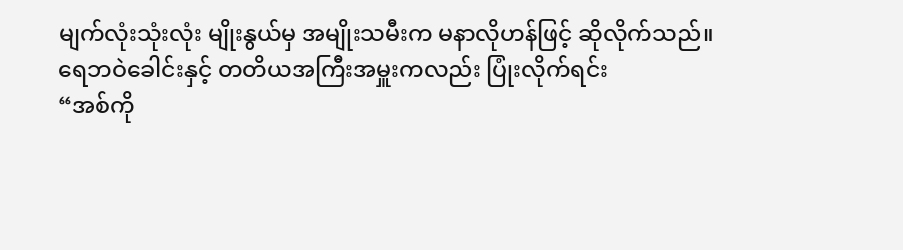မျက်လုံးသုံးလုံး မျိုးနွယ်မှ အမျိုးသမီးက မနာလိုဟန်ဖြင့် ဆိုလိုက်သည်။
ရေဘဝဲခေါင်းနှင့် တတိယအကြီးအမှူးကလည်း ပြုံးလိုက်ရင်း
“အစ်ကို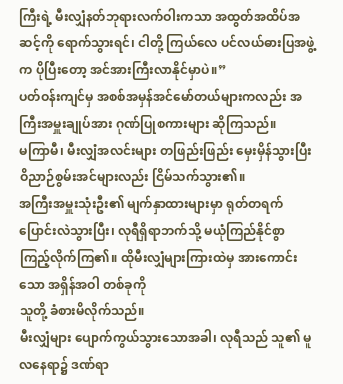ကြီးရဲ့ မီးလျှံနတ်ဘုရားလက်ဝါးကသာ အထွတ်အထိပ်အဆင့်ကို ရောက်သွားရင်၊ ငါတို့ ကြယ်လေ ပင်လယ်ဓားပြအဖွဲ့က ပိုပြီးတော့ အင်အားကြီးလာနိုင်မှာပဲ။”
ပတ်ဝန်းကျင်မှ အစစ်အမှန်အင်မော်တယ်များကလည်း အကြီးအမှူးချုပ်အား ဂုဏ်ပြုစကားများ ဆိုကြသည်။
မကြာမီ၊ မီးလျှံအလင်းများ တဖြည်းဖြည်း မှေးမှိန်သွားပြီး ဝိညာဉ်စွမ်းအင်များလည်း ငြိမ်သက်သွား၏။
အကြီးအမှူးသုံးဦး၏ မျက်နှာထားများမှာ ရုတ်တရက် ပြောင်းလဲသွားပြီး၊ လုရီရှိရာဘက်သို့ မယုံကြည်နိုင်စွာ ကြည့်လိုက်ကြ၏။ ထိုမီးလျှံများကြားထဲမှ အားကောင်းသော အရှိန်အဝါ တစ်ခုကို
သူတို့ ခံစားမိလိုက်သည်။
မီးလျှံများ ပျောက်ကွယ်သွားသောအခါ၊ လုရီသည် သူ၏ မူလနေရာ၌ ဒဏ်ရာ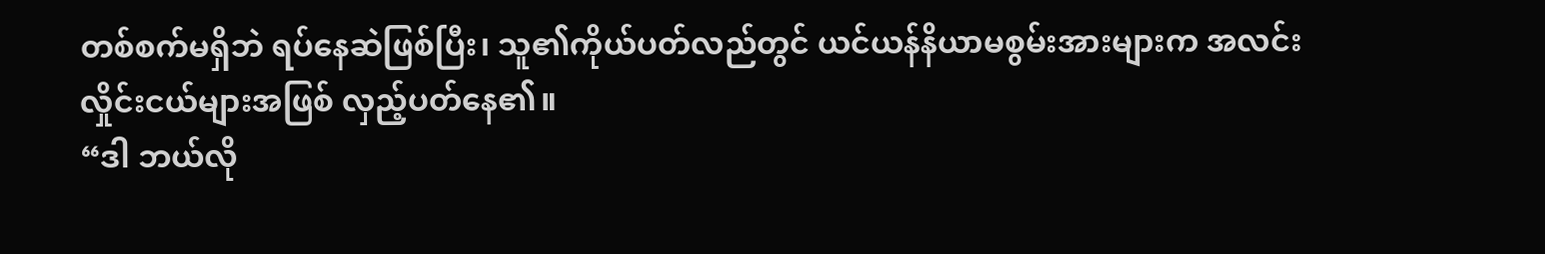တစ်စက်မရှိဘဲ ရပ်နေဆဲဖြစ်ပြီး၊ သူ၏ကိုယ်ပတ်လည်တွင် ယင်ယန်နိယာမစွမ်းအားများက အလင်းလှိုင်းငယ်များအဖြစ် လှည့်ပတ်နေ၏။
“ဒါ ဘယ်လို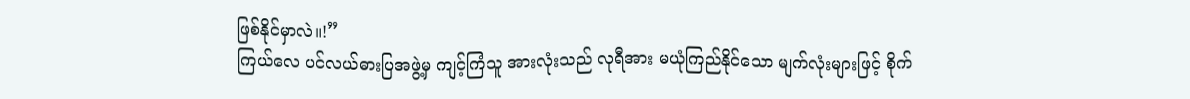ဖြစ်နိုင်မှာလဲ။!”
ကြယ်လေ ပင်လယ်ဓားပြအဖွဲ့မှ ကျင့်ကြံသူ အားလုံးသည် လုရီအား မယုံကြည်နိုင်သော မျက်လုံးများဖြင့် စိုက်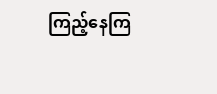ကြည့်နေကြ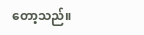တော့သည်။